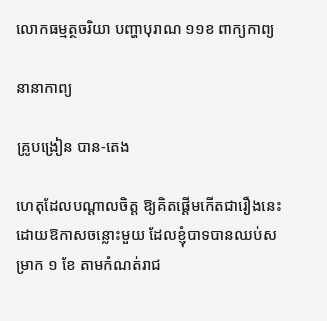លោកធម្មត្ថចរិយា បញ្ហាបុរាណ ១១ខ ពាក្យកាព្យ

នានាកាព្យ

គ្រូបង្រៀន បាន-តេង

ហេតុដែលបណ្ដាលចិត្ត ឱ្យគិតផ្ដើមកើតជារឿងនេះដោយឱកាសចន្លោះមួយ ដែលខ្ញុំបាទបានឈប់សម្រាក ១ ខែ តាមកំណត់រាជ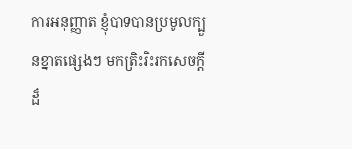ការអនុញ្ញាត ខ្ញុំបាទបានប្រមូលក្បួនខ្នាតផ្សេងៗ មកត្រិះរិះរកសេចក្ដីដ៏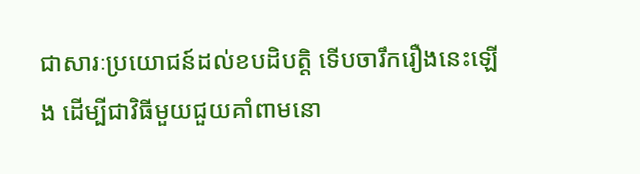ជាសារៈប្រយោជន៍ដល់ខបដិបត្តិ ទើបចារឹករឿងនេះឡើង ដើម្បីជាវិធីមួយជួយគាំពាមនោ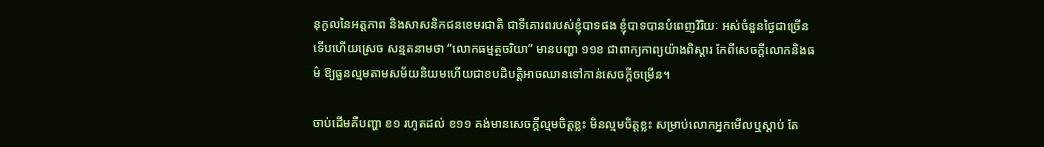នុកូលនៃអត្តភាព និងសាសនិកជនខេមរជាតិ ជាទីគោរពរបស់ខ្ញុំបាទផង ខ្ញុំបាទបានបំពេញវិរិយៈ អស់ចំនួនថ្ងៃជាច្រើន ទើបហើយស្រេច សន្មតនាមថា “លោកធម្មត្ថចរិយា” មានបញ្ហា ១១ខ ជាពាក្យកាព្យយ៉ាងពិស្ដារ កែពីសេចក្ដីលោកនិងធម៌ ឱ្យធួនល្មមតាមសម័យនិយមហើយជាខបដិបត្តិអាចឈានទៅកាន់សេចក្ដីចម្រើន។

ចាប់ដើមគឺបញ្ហា ខ១ រហូតដល់ ខ១១ គង់មានសេចក្ដីល្មមចិត្តខ្លះ មិនល្មមចិត្តខ្លះ សម្រាប់លោកអ្នកមើលឬស្ដាប់ តែ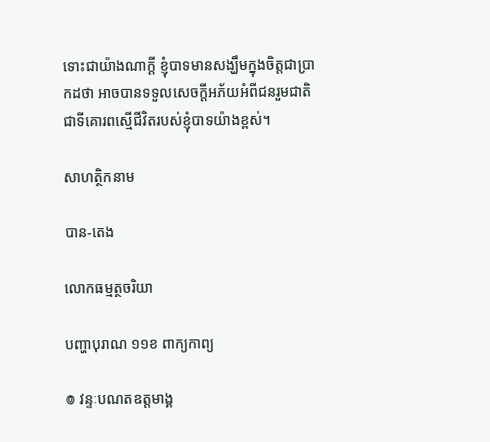ទោះជាយ៉ាងណាក្ដី ខ្ញុំបាទមានសង្ឃឹមក្នុងចិត្តជាប្រាកដថា អាចបានទទួលសេចក្ដីអភ័យអំពីជនរួមជាតិ ជាទីគោរពស្មើជីវិតរបស់ខ្ញុំបាទយ៉ាងខ្ពស់។

សាហត្ថិកនាម

បាន-តេង

លោកធម្មត្ថចរិយា

បញ្ហាបុរាណ ១១ខ ពាក្យកាព្យ

៙ វន្ទៈបណតឧត្តមាង្គ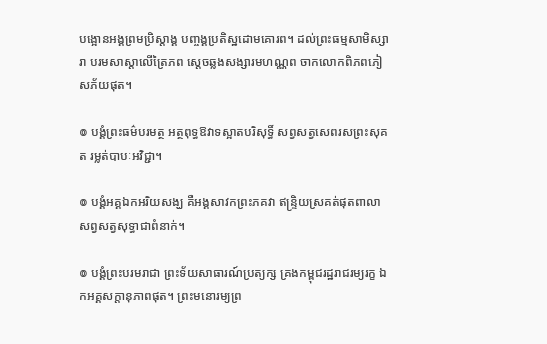បង្អោនអង្គព្រមប្រិស្ដាង្គ បញ្ចង្គប្រតិស្ឋដោមគោរព។ ដល់ព្រះធម្មសាមិស្សារា បរមសាស្ដាលើត្រៃភព ស្ដេចឆ្លងសង្សារមហណ្ណព ចាកលោកពិភពភៀសភ័យផុត។

៙ បង្គំព្រះធម៌បរមត្ថ អត្ថពុទ្ធឱវាទស្អាតបរិសុទ្ធិ៍ សព្វសត្វសេពរសព្រះសុគត រម្លត់បាបៈអវិជ្ជា។

៙ បង្គំអគ្គឯកអរិយសង្ឃ គឺអង្គសាវកព្រះភគវា ឥន្ទ្រិយស្រគត់ផុតពាលា សព្វសត្វសុទ្ធាជាពំនាក់។

៙ បង្គំព្រះបរមរាជា ព្រះទ័យសាធារណ៍ប្រត្យក្ស គ្រងកម្ពុជរដ្ឋរាជរម្យរក្ខ ឯកអគ្គសក្ដានុភាពផុត។ ព្រះមនោរម្យព្រ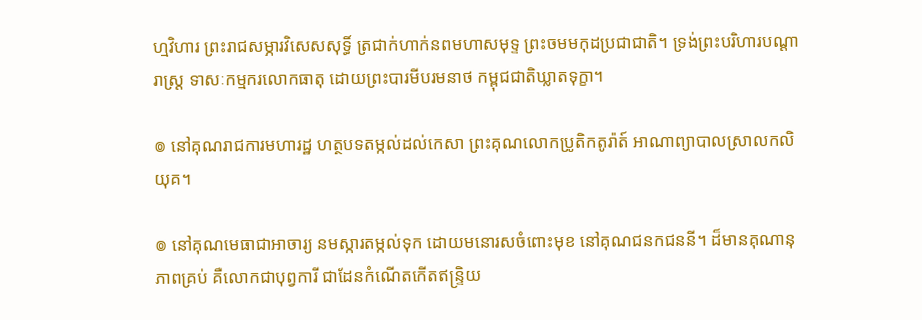ហ្មវិហារ ព្រះរាជសម្ភារវិសេសសុទ្ធិ៍ ត្រជាក់ហាក់នពមហាសមុទ្ទ ព្រះចមមកុដប្រជាជាតិ។ ទ្រង់ព្រះបរិហារបណ្ដារាស្ត្រ ទាសៈកម្មករលោកធាតុ ដោយព្រះបារមីបរមនាថ កម្ពុជជាតិឃ្លាតទុក្ខា។

៙ នៅគុណរាជការមហារដ្ឋ ហត្ថបទតម្កល់ដល់កេសា ព្រះគុណលោកប្រូតិកតូរ៉ាត៍ អាណាព្យាបាលស្រាលកលិយុគ។

៙ នៅគុណមេធាជាអាចារ្យ នមស្ការតម្កល់ទុក ដោយមនោរសចំពោះមុខ នៅគុណជនកជននី។ ដ៏មានគុណានុភាពគ្រប់ គឺលោកជាបុព្វការី ជាដែនកំណើតកើតឥន្ទ្រិយ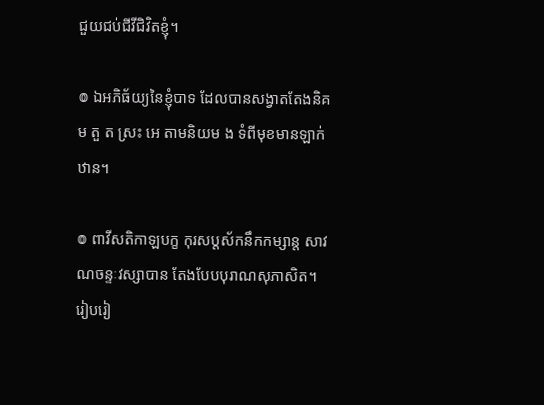ជួយជប់ជីវីជិវិតខ្ញុំ។

៙ ឯអភិធ័យ្យនៃខ្ញុំបាទ ដែលបានសង្វាតតែងនិគម តួ ត ស្រះ អេ តាមនិយម ង ទំពីមុខមានឡាក់ឋាន។

៙ ពាវីសតិកាឡបក្ខ កុរសប្ដស័កនឹកកម្សាន្ត សាវណចន្ទៈវស្សាបាន តែងបែបបុរាណសុភាសិត។ រៀបរៀ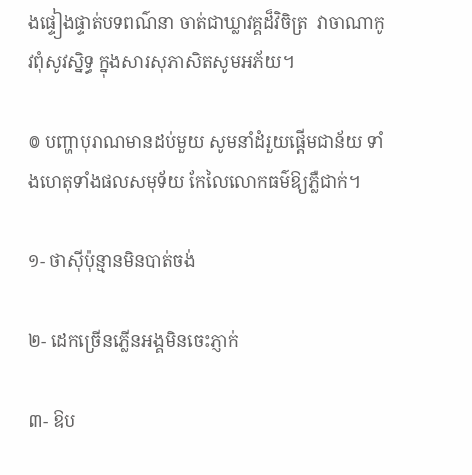ងផ្ទៀងផ្ទាត់បទពណ៌នា ចាត់ជាឃ្លាវគ្គដ៏វិចិត្រ  វាចាណាកូវពុំសូវស្និទ្ធ ក្នុងសារសុភាសិតសូមអភ័យ។

៙ បញ្ហាបុរាណមានដប់មួយ សូមនាំដំរួយផ្ដើមជាន័យ ទាំងហេតុទាំងផលសមុទ័យ កែលៃលោកធម៌ឱ្យភ្លឺជាក់។

១- ថាស៊ីប៉ុន្មានមិនបាត់ចង់

២- ដេកច្រើនភ្លើនអង្គមិនចេះភ្ញាក់

៣- ឱប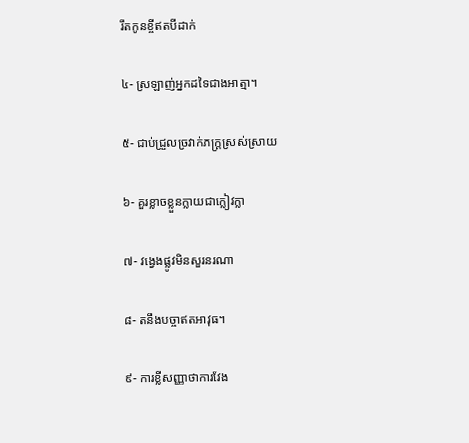រឹតកូនខ្ចីឥតបីដាក់

៤- ស្រឡាញ់អ្នកដទៃជាងអាត្មា។

៥- ជាប់ជ្រួលច្រវាក់ភក្ដ្រស្រស់ស្រាយ

៦- គួរខ្លាចខ្លួនក្លាយជាក្លៀវក្លា

៧- វង្វេងផ្លូវមិនសួរនរណា

៨- តនឹងបច្ចាឥតអាវុធ។

៩- ការខ្លីសញ្ញាថាការវែង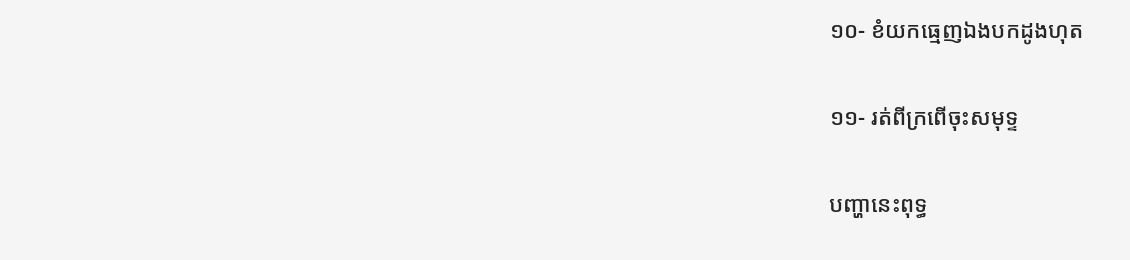១០- ខំយកធ្មេញឯងបកដូងហុត

១១- រត់ពីក្រពើចុះសមុទ្ទ

បញ្ហានេះពុទ្ធ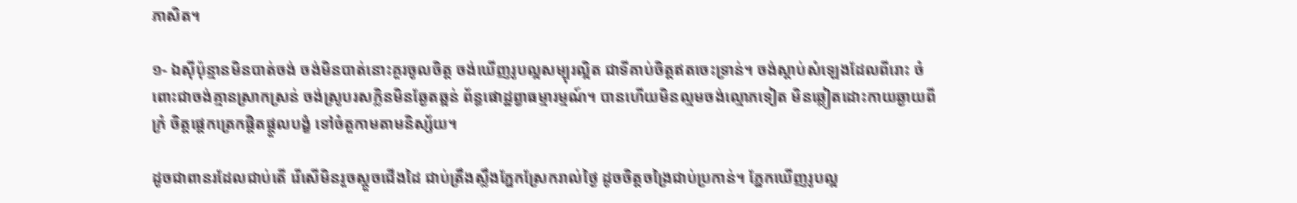ភាសិត។

១- ឯស៊ីប៉ុន្មានមិនបាត់ចង់ ចង់មិនបាត់នោះគួរចូលចិត្ត ចង់ឃើញរូបល្អសម្បុរល្អិត ជាទីគាប់ចិត្តឥតចេះទ្រាន់។ ចង់ស្ដាប់សំឡេងដែលពីរោះ ចំពោះជាចង់គ្មានស្រាកស្រន់ ចង់ស្រូបរសក្លិនមិនឆ្ងែតឆ្អន់ ព័ន្ធផោដ្ឋព្វាធម្មារម្មណ៍។ បានហើយមិនល្មមចង់ល្មោភទៀត មិនឆ្លៀតដោះកាយឆ្ងាយពីក្រំ ចិត្តផ្ដេកត្រេកផ្ដិតផ្ដួលបង្ខំ ទៅចំតួកាមតាមនិស្ស័យ។

ដូចជាពានរដែលជាប់តើ រើសើមិនរួចស្ដួចជើងដៃ ជាប់ត្រឹងស្លឹងភ្នែកស្រែករាល់ថ្ងៃ ដូចចិត្តចង្រៃជាប់ប្រកាន់។ ភ្នែកឃើញរូបល្អ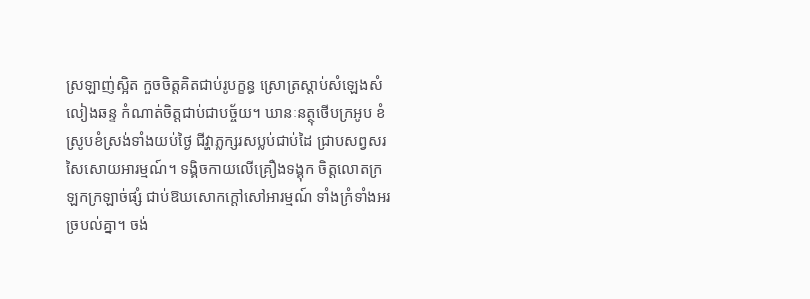ស្រឡាញ់ស្អិត កួចចិត្តគិតជាប់រូបក្ខន្ធ ស្រោត្រស្ដាប់សំឡេងសំលៀងឆន្ទ កំណាត់ចិត្តជាប់ជាបច្ច័យ។ ឃានៈនត្ថុថើបក្រអូប ខំស្រូបខំស្រង់ទាំងយប់ថ្ងៃ ជីវ្ហាភ្លក្សរសប្លប់ជាប់ដៃ ជ្រាបសព្វសរសៃសោយអារម្មណ៍។ ទង្គិចកាយលើគ្រឿងទង្គុក ចិត្តលោតក្រឡកក្រឡាច់ផ្សំ ជាប់ឱឃសោកក្ដៅសៅអារម្មណ៍ ទាំងក្រំទាំងអរច្របល់គ្នា។ ចង់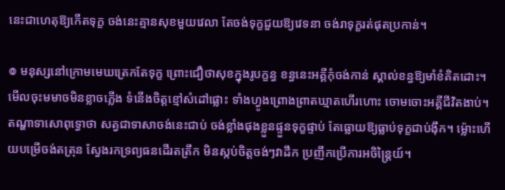នេះជាហេតុឱ្យកើតទុក្ខ ចង់នេះគ្មានសុខមួយវេលា តែចង់ទុក្ខជួយឱ្យវេទនា ចង់រាទុក្ខរត់ផុតប្រកាន់។

៙ មនុស្សនៅក្រោមមេឃត្រេកតែទុក្ខ ព្រោះជឿថាសុខក្នុងរូបក្ខន្ធ ខន្ធនេះអគ្គីកុំចង់កាន់ ស្គាល់ខន្ធឱ្យមាំខំគិតដោះ។ មើលចុះមមាចមិនខ្លាចភ្លើង ទំនើងចិត្តខ្មៅសំដៅផ្លោះ ទាំងហ្វូងព្រោងព្រាតឃ្មាតហើរហោះ ចោមចោះអគ្គីជីវិតងាប់។ តណ្ហាទាសោពុទ្ធោថា សត្វជាទាសាចង់នេះជាប់ ចង់ខ្លាំងផុងខ្លួនផ្ទួនទុក្ខផ្ទាប់ តែធ្លោយឱ្យធ្លាប់ទុក្ខជាប់ង៉ឹក។ ម្ល៉ោះហើយបម្រើចង់តត្រុន ស្វែងរកទ្រព្យធនដើរតត្រឹក មិនស្កប់ចិត្តចង់ៗវាដឹក ប្រញឹកប្រើការអចិន្ត្រៃយ៍។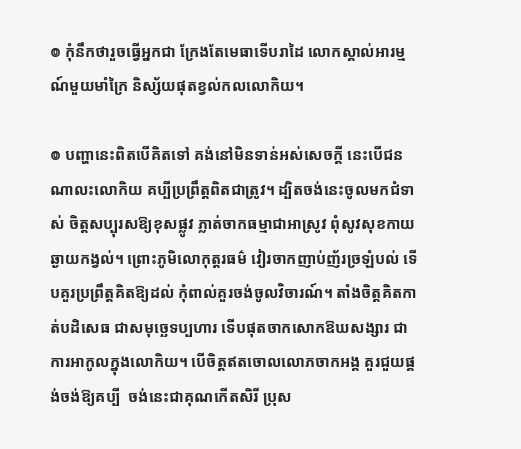៙ កុំនឹកថារួចធ្វើអ្នកជា ក្រែងតែមេធាទើបរាដៃ លោកស្គាល់អារម្មណ៍មួយមាំក្រៃ និស្ស័យផុតខ្វល់កលលោកិយ។

៙ បញ្ហានេះពិតបើគិតទៅ គង់នៅមិនទាន់អស់សេចក្ដី នេះបើជនណាលះលោកិយ គប្បីប្រព្រឹត្តពិតជាត្រូវ។ ដ្បិតចង់នេះចូលមកជំទាស់ ចិត្តសប្បុរសឱ្យខុសផ្លូវ ភ្លាត់ចាកធម្មាជាអាស្រូវ ពុំសូវសុខកាយឆ្ងាយកង្វល់។ ព្រោះភូមិលោកុត្តរធម៌ វៀរចាកញាប់ញ័រច្រឡំបល់ ទើបគួរប្រព្រឹត្តគិតឱ្យដល់ កុំពាល់គួរចង់ចូលវិចារណ៍។ តាំងចិត្តគិតកាត់បដិសេធ ជាសមុច្ឆេទប្បហារ ទើបផុតចាកសោកឱឃសង្សារ ជាការអាកូលក្នុងលោកិយ។ បើចិត្តឥតចោលលោភចាកអង្គ គួរជួយផ្គង់ចង់ឱ្យគប្បី  ចង់នេះជាគុណកើតសិរី ប្រុស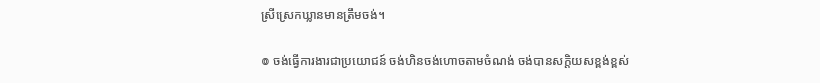ស្រីស្រេកឃ្លានមានត្រឹមចង់។

៙ ចង់ធ្វើការងារជាប្រយោជន៍ ចង់ហិនចង់ហោចតាមចំណង់ ចង់បានសក្ដិយសខ្ពង់ខ្ពស់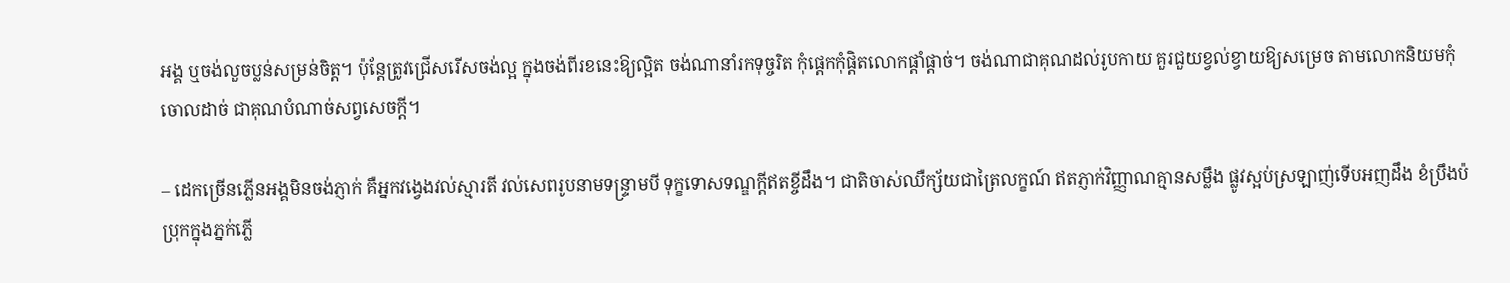អង្គ ឬចង់លួចប្លន់សម្រន់ចិត្ត។ ប៉ុន្តែត្រូវជ្រើសរើសចង់ល្អ ក្នុងចង់ពីរខនេះឱ្យល្អិត ចង់ណានាំរកទុច្ចរិត កុំផ្ដេកកុំផ្ដិតលោកផ្ដាំផ្ដាច់។ ចង់ណាជាគុណដល់រូបកាយ គួរជួយខ្វល់ខ្វាយឱ្យសម្រេច តាមលោកនិយមកុំចោលដាច់ ជាគុណបំណាច់សព្វសេចក្ដី។

– ដេកច្រើនភ្លើនអង្គមិនចង់ភ្ញាក់ គឺអ្នកវង្វេងវល់ស្មារតី វល់សេពរូបនាមទន្ទ្រាមបី ទុក្ខទោសទណ្ឌក្ដីឥតខ្ចីដឹង។ ជាតិចាស់ឈឺក្ស័យជាត្រៃលក្ខណ៍ ឥតភ្ញាក់វិញ្ញាណគ្មានសម្លឹង ផ្លូវស្អប់ស្រឡាញ់ទើបអញដឹង ខំប្រឹងប៉ប្រុកក្នុងភ្នក់ភ្លើ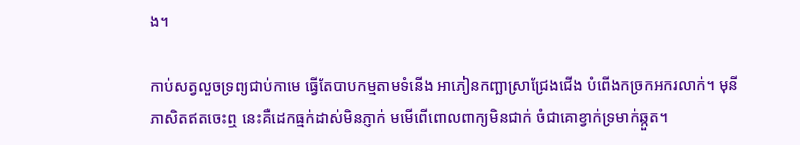ង។

កាប់សត្វលួចទ្រព្យជាប់កាមេ ធ្វើតែបាបកម្មតាមទំនើង អាភៀនកញ្ឆាស្រាជ្រែងជើង បំពើងកច្រកអករលាក់។ មុនីភាសិតឥតចេះឮ នេះគឺដេកធ្មក់ដាស់មិនភ្ញាក់ មមើពើពោលពាក្យមិនជាក់ ចំជាគោខ្វាក់ទ្រមាក់ឆ្កួត។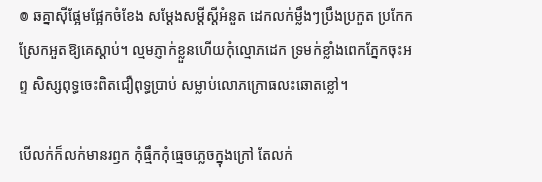៙ ឆគ្នាស៊ីផ្អែមផ្អែកចំខែង សម្ដែងសម្ដីស្ដីអំនួត ដេកលក់ម្លឹងៗប្រឹងប្រកួត ប្រកែកស្រែកអួតឱ្យគេស្ដាប់។ ល្មមភ្ញាក់ខ្លួនហើយកុំល្មោភដេក ទ្រមក់ខ្លាំងពេកភ្នែកចុះអព្ទ សិស្សពុទ្ធចេះពិតជឿពុទ្ធប្រាប់ សម្លាប់លោភក្រោធលះឆោតខ្លៅ។

បើលក់ក៏លក់មានរឭក កុំធ្មឹកកុំធ្មេចភ្លេចក្នុងក្រៅ តែលក់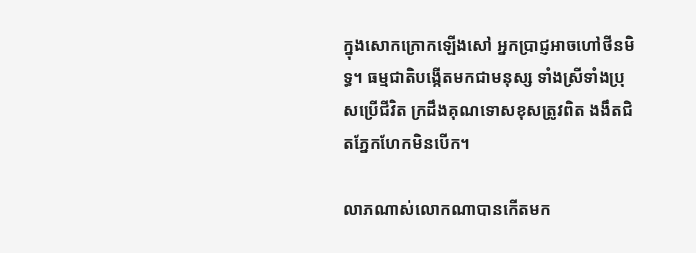ក្នុងសោកក្រោកឡើងសៅ អ្នកប្រាជ្ញអាចហៅថីនមិទ្ធ។ ធម្មជាតិបង្កើតមកជាមនុស្ស ទាំងស្រីទាំងប្រុសប្រើជីវិត ក្រដឹងគុណទោសខុសត្រូវពិត ងងឹតជិតភ្នែកហែកមិនបើក។

លាភណាស់លោកណាបានកើតមក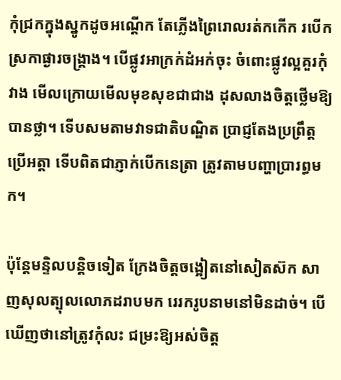កុំជ្រកក្នុងស្នូកដូចអណ្ដើក តែភ្លើងព្រៃរោលរត់កកើក របើកស្រកាផ្ងារចង្គ្រាង។ បើផ្លូវអាក្រក់ដំអក់ចុះ ចំពោះផ្លូវល្អគួរកុំវាង មើលក្រោយមើលមុខសុខជាជាង ដុសលាងចិត្តថ្លើមឱ្យបានថ្លា។ ទើបសមតាមវាទជាតិបណ្ឌិត ប្រាជ្ញតែងប្រព្រឹត្តប្រើអត្តា ទើបពិតជាភ្ញាក់បើកនេត្រា ត្រូវតាមបញ្ហាប្រារព្ធមក។

ប៉ុន្តែមន្ទិលបន្តិចទៀត ក្រែងចិត្តចង្អៀតនៅសៀតស៊ក សាញសុលត្បុលលោភដរាបមក រេរករូបនាមនៅមិនដាច់។ បើឃើញថានៅត្រូវកុំលះ ជម្រះឱ្យអស់ចិត្ត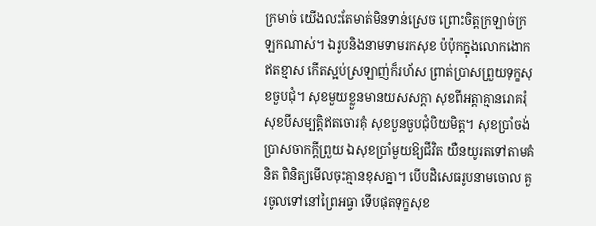ក្រមាច់ យើងលះតែមាត់មិនទាន់ស្រេច ព្រោះចិត្តក្រឡាច់ក្រឡកណាស់។ ឯរូបនិងនាមទាមរកសុខ ប៉ប៉ុកក្នុងលោកងោកឥតខ្មាស កើតស្អប់ស្រឡាញ់ក៏រហ័ស ព្រាត់ប្រាសព្រួយទុក្ខសុខចួបជុំ។ សុខមួយខ្លួនមានយសសក្ដា សុខពីអត្តាគ្មានរោគរុំ សុខបីសម្បត្តិឥតចោរគុំ សុខបួនចួបជុំបិយមិត្ត។ សុខប្រាំចង់ប្រាសចាកក្ដីព្រួយ ឯសុខប្រាំមួយឱ្យជីវិត យឺនយូរតទៅតាមគំនិត ពិនិត្យមើលចុះគ្មានខុសគ្នា។ បើបដិសេធរូបនាមចោល គួរចូលទៅនៅព្រៃអធ្វា ទើបផុតទុក្ខសុខ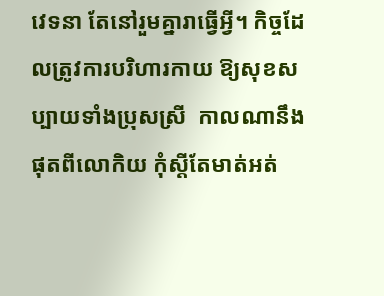វេទនា តែនៅរួមគ្នារាធ្វើអ្វី។ កិច្ចដែលត្រូវការបរិហារកាយ ឱ្យសុខសប្បាយទាំងប្រុសស្រី  កាលណានឹងផុតពីលោកិយ កុំស្ដីតែមាត់អត់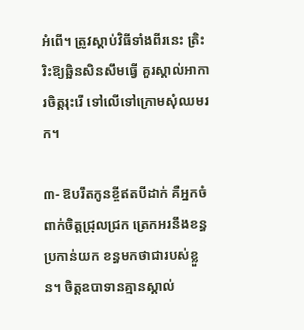អំពើ។ ត្រូវស្ដាប់វិធីទាំងពីរនេះ ត្រិះរិះឱ្យឆ្អិនសិនសឹមធ្វើ គួរស្គាល់អាការចិត្តរុះរើ ទៅលើទៅក្រោមសុំឈមរក។

៣- ឱបរឹតកូនខ្ចីឥតបីដាក់ គឺអ្នកចំពាក់ចិត្តជ្រុលជ្រក ត្រេកអរនឹងខន្ធប្រកាន់យក ខន្ធមកថាជារបស់ខ្លួន។ ចិត្តឧបាទានគ្មានស្គាល់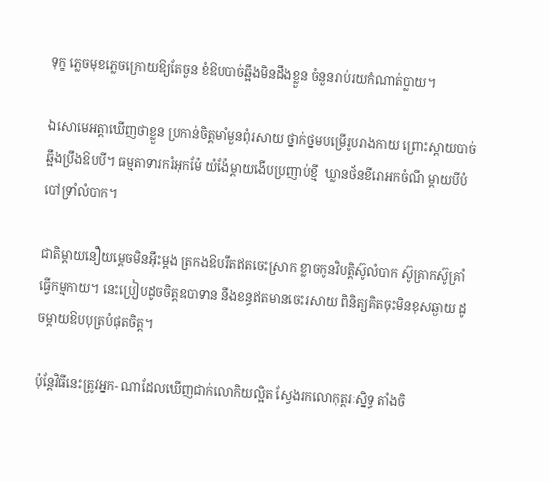ទុក្ខ ភ្លេចមុខភ្លេចក្រោយឱ្យតែចួន ខំឱបបាច់ឆ្អឹងមិនដឹងខ្លួន ចំនួនរាប់រយកំណាត់ប្លាយ។

ឯសោមេអត្តាឃើញថាខ្លួន ប្រកាន់ចិត្តមាំមួនពុំរសាយ ថ្នាក់ថ្នមបម្រើរូបរាងកាយ ព្រោះស្ដាយបាច់ឆ្អឹងប្រឹងឱបបី។ ធម្មតាទារករំអុកម៉ែ យំង៉ែម្ដាយងើបប្រញាប់ខ្មី  ឃ្លានថ័នខីរោអកចំណី ម្ដាយបីបំបៅទ្រាំលំបាក។

ជាតិម្ដាយនឿយម្ដេចមិនអ៊ឹះម្ដង ត្រកងឱបរឹតឥតចេះស្រាក ខ្លាចកូនវិបត្តិស៊ូលំបាក ស៊ូគ្រាកស៊ូគ្រាំធ្វើកម្មកាយ។ នេះប្រៀបដូចចិត្តឧបាទាន នឹងខន្ធឥតមានចេះរសាយ ពិនិត្យគិតចុះមិនខុសឆ្ងាយ ដូចម្ដាយឱបបុត្របំផុតចិត្ត។

ប៉ុន្តែវិធីនេះត្រូវអ្នក- ណាដែលឃើញជាក់លោកិយល្អិត ស្វែងរកលោកុត្តរៈស្និទ្ធ តាំងចិ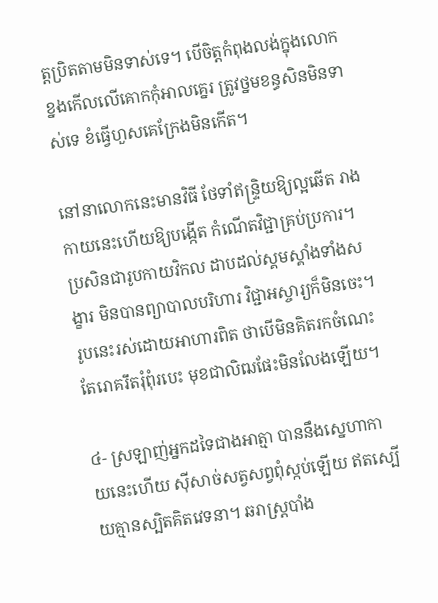ត្តប្រិតតាមមិនទាស់ទេ។ បើចិត្តកំពុងលង់ក្នុងលោក ខ្នងកើលលើគោកកុំអាលគ្នេរ ត្រូវថ្នមខន្ធសិនមិនទាស់ទេ ខំធ្វើហួសគេក្រែងមិនកើត។

នៅនាលោកនេះមានវិធី ថែទាំឥន្ទ្រិយឱ្យល្អឆើត រាងកាយនេះហើយឱ្យបង្កើត កំណើតវិជ្ជាគ្រប់ប្រការ។ ប្រសិនជារូបកាយវិកល ដាបដល់ស្គមស្គាំងទាំងសង្ខារ មិនបានព្យាបាលបរិហារ វិជ្ជាអស្ចារ្យក៏មិនចេះ។ រូបនេះរស់ដោយអាហារពិត ថាបើមិនគិតរកចំណេះ តែរោគរឹតរុំពុំរបេះ មុខជាលិឍផែះមិនលែងឡើយ។

៤- ស្រឡាញ់អ្នកដទៃជាងអាត្មា បាននឹងស្នេហាកាយនេះហើយ ស៊ីសាច់សត្វសព្វពុំស្កប់ឡើយ ឥតស្បើយគ្មានស្បិតគិតវេទនា។ ឆរាស្ត្របាំង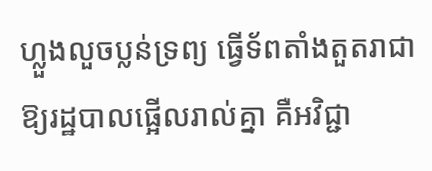ហ្លួងលួចប្លន់ទ្រព្យ ធ្វើទ័ពតាំងតួតរាជា  ឱ្យរដ្ឋបាលផ្អើលរាល់គ្នា គឺអវិជ្ជា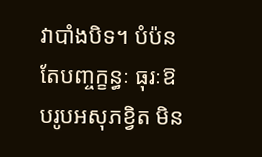វាបាំងបិទ។ បំប៉នតែបញ្ចក្ខន្ធៈ ធុរៈឱបរូបអសុភខ្វិត មិន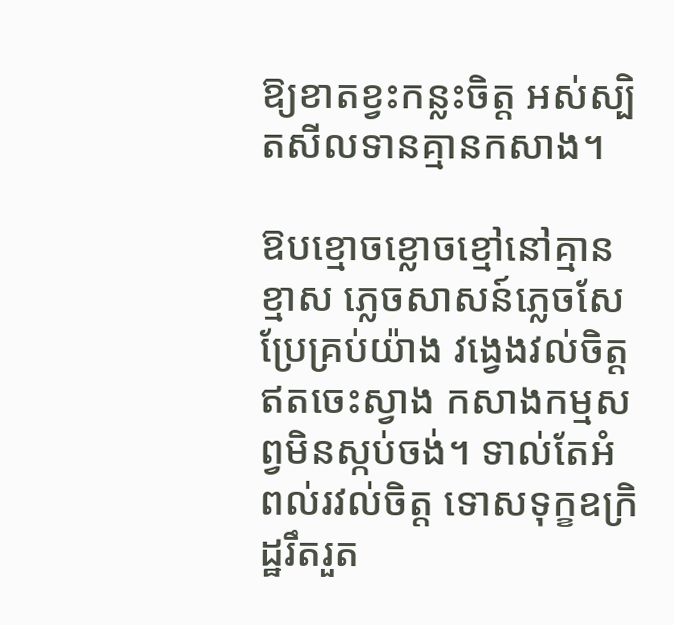ឱ្យខាតខ្វះកន្លះចិត្ត អស់ស្បិតសីលទានគ្មានកសាង។

ឱបខ្មោចខ្លោចខ្មៅនៅគ្មានខ្មាស ភ្លេចសាសន៍ភ្លេចសែប្រែគ្រប់យ៉ាង វង្វេងវល់ចិត្តឥតចេះស្វាង កសាងកម្មសព្វមិនស្កប់ចង់។ ទាល់តែអំពល់រវល់ចិត្ត ទោសទុក្ខឧក្រិដ្ឋរឹតរួត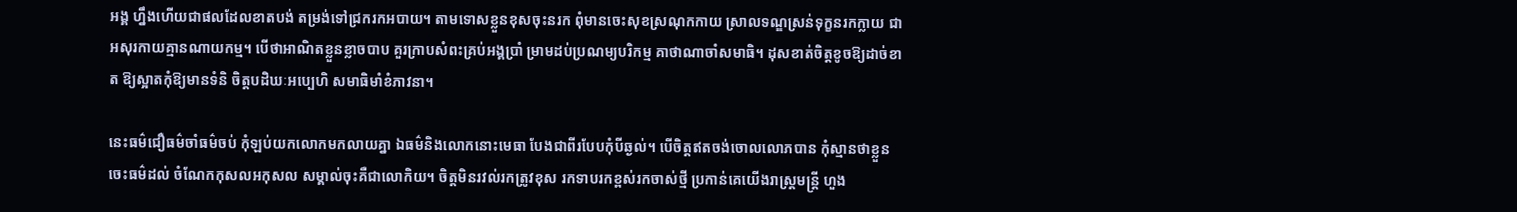អង្គ ហ្នឹងហើយជាផលដែលខាតបង់ តម្រង់ទៅជ្រករកអបាយ។ តាមទោសខ្លួនខុសចុះនរក ពុំមានចេះសុខស្រណុកកាយ ស្រាលទណ្ឌស្រន់ទុក្ខនរកក្លាយ ជាអសុរកាយគ្មានណាយកម្ម។ បើថាអាណិតខ្លួនខ្លាចបាប គួរក្រាបសំពះគ្រប់អង្គប្រាំ ម្រាមដប់ប្រណម្យបរិកម្ម គាថាណាចាំសមាធិ។ ដុសខាត់ចិត្តខូចឱ្យដាច់ខាត ឱ្យស្អាតកុំឱ្យមានទំនិ ចិត្តបដិឃៈអប្បេហិ សមាធិមាំខំភាវនា។

នេះធម៌ជឿធម៌ចាំធម៌ចប់ កុំឡប់យកលោកមកលាយគ្នា ឯធម៌និងលោកនោះមេធា បែងជាពីរបែបកុំបីឆ្ងល់។ បើចិត្តឥតចង់ចោលលោភបាន កុំស្មានថាខ្លួនចេះធម៌ដល់ ចំណែកកុសលអកុសល សម្គាល់ចុះគឺជាលោកិយ។ ចិត្តមិនរវល់រកត្រូវខុស រកទាបរកខ្ពស់រកចាស់ថ្មី ប្រកាន់គេយើងរាស្ត្រមន្ត្រី ហួង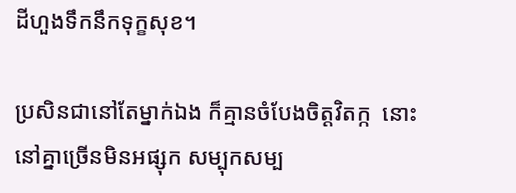ដីហួងទឹកនឹកទុក្ខសុខ។

ប្រសិនជានៅតែម្នាក់ឯង ក៏គ្មានចំបែងចិត្តវិតក្ក  នោះនៅគ្នាច្រើនមិនអផ្សុក សម្បុកសម្ប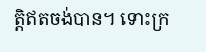ត្តិឥតចង់បាន។ ទោះក្រ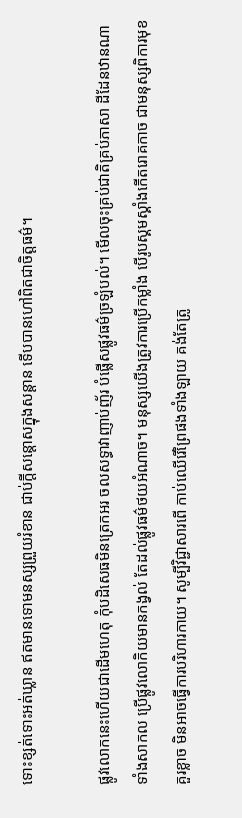ទោះខ្សត់ទោះអត់ឃ្លាន ឥតមានទោមនស្សព្រួយរំខាន ជាប់ក្ដីសន្ដោសក្នុងសន្ដាន ទើបបានហៅពិតជាចិត្តធម៌។

ផ្លូវលោកនេះហើយជាដើមហេតុ កុំបដិសេធមិនត្រេកអរ ចលសទ្ធាវាញាប់ញ័រ បំផ្លើសផ្លូវធម៌ច្រឡំបល់។ មើលចុះគ្រប់ជាតិគ្រប់ភាសា ដីដែនឋានណាទាំងសាកល ប្រើផ្លូវលោកិយមានកង្វល់ តែដល់ផ្លូវធម៌ថយអំណាច។ មនុស្សយើងត្រូវការប្រើកម្លាំង បើរូបស្គមស្គាំងកើតរោគកាច ជាមនុស្សពិការមុខគួរខ្លាច មិនអាចធ្វើការបរិហារកាយ។ សូម្បីវិជ្ជាសារពើ កាប់ឈើរើព្រៃផងទាំងឡាយ គង់តែត្រូ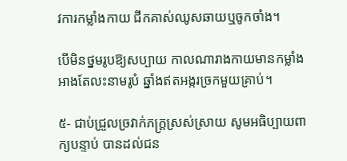វការកម្លាំងកាយ ជីកគាស់ឈូសឆាយឬចូកចាំង។

បើមិនថ្នមរូបឱ្យសប្បាយ កាលណារាងកាយមានកម្លាំង អាងតែលះនាមរូបំ ឆ្នាំងឥតអង្ករច្រកមួយគ្រាប់។

៥- ជាប់ជ្រួលច្រវាក់ភក្ដ្រស្រស់ស្រាយ សូមអធិប្បាយពាក្យបន្ទាប់ បានដល់ជន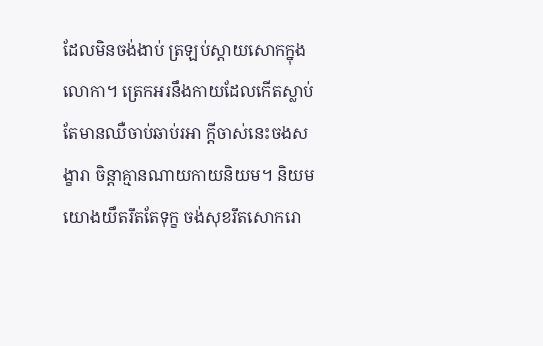ដែលមិនចង់ងាប់ ត្រឡប់ស្ដាយសោកក្នុងលោកា។ ត្រេកអរនឹងកាយដែលកើតស្លាប់ តែមានឈឺចាប់ឆាប់រអា ក្ដីចាស់នេះចងសង្ខារា ចិន្ដាគ្មានណាយកាយនិយម។ និយមយោងយឹតរឹតតែទុក្ខ ចង់សុខរឹតសោករោ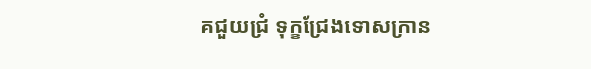គជួយជ្រំ ទុក្ខជ្រែងទោសក្រាន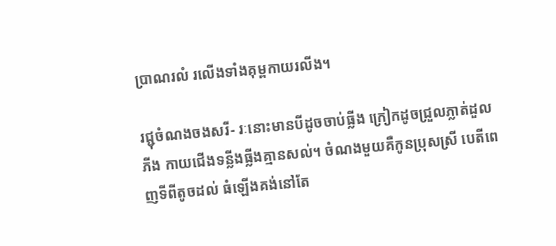ប្រាណរលំ រលើងទាំងគុម្ពកាយរលីង។

រជ្ជុចំណងចងសរី- រៈនោះមានបីដូចចាប់ធ្លីង ក្រៀកដូចជ្រួលភ្លាត់ដួលភីង កាយជើងទន្លីងធ្លីងគ្មានសល់។ ចំណងមួយគឺកូនប្រុសស្រី បេតីពេញទីពីតូចដល់ ធំឡើងគង់នៅតែ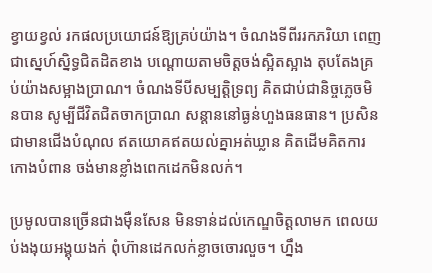ខ្វាយខ្វល់ រកផលប្រយោជន៍ឱ្យគ្រប់យ៉ាង។ ចំណងទីពីររកភរិយា ពេញជាស្នេហ៍ស្និទ្ធជិតដិតខាង បណ្ដោយតាមចិត្តចង់ស្អិតស្អាង តុបតែងគ្រប់យ៉ាងសម្អាងប្រាណ។ ចំណងទីបីសម្បត្តិទ្រព្យ គិតជាប់ជានិច្ចភ្លេចមិនបាន សូម្បីជីវិតជិតចាកប្រាណ សន្ដាននៅធ្ងន់ហួងធនធាន។ ប្រសិនជាមានជើងបំណុល ឥតយោគឥតយល់គ្នាអត់ឃ្លាន គិតដើមគិតការកោងបំពាន ចង់មានខ្លាំងពេកដេកមិនលក់។

ប្រមូលបានច្រើនជាងម៉ឺនសែន មិនទាន់ដល់កេណ្ឌចិត្តលាមក ពេលយប់ងងុយអង្គុយងក់ ពុំហ៊ានដេកលក់ខ្លាចចោរលួច។ ហ្នឹង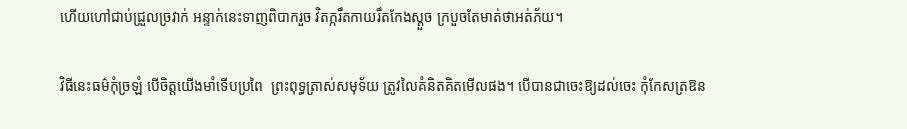ហើយហៅជាប់ជ្រួលច្រវាក់ អន្ទាក់នេះទាញពិបាករួច វិតក្ករឹតកាយរឹតកែងស្ដួច ក្របួចតែមាត់ថាអត់ភ័យ។

វិធីនេះធម៌កុំច្រឡំ បើចិត្តយើងមាំទើបប្រពៃ  ព្រះពុទ្ធត្រាស់សមុទ័យ ត្រូវលៃគំនិតគិតមើលផង។ បើបានជាចេះឱ្យដល់ចេះ កុំកែសត្រឱន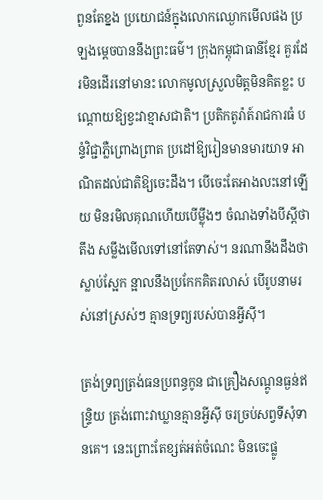ពួនតែខ្នង ប្រយោជន៍ក្នុងលោកឈ្ងោកមើលផង ប្រឡងម្ដេចបាននឹងព្រះធម៌។ ក្រុងកម្ពុជាធានីខ្មែរ គួរដែរមិនដើរនៅមានះ លោកមូលស្រួលមិត្តមិនគិតខ្លះ បណ្ដោយឱ្យខ្វះវាខ្មាសជាតិ។ ប្រតិកតូរ៉ាត៍រាជការធំ បន្ទំវិជ្ជាភ្លឺព្រោងព្រាត ប្រដៅឱ្យរៀនមានមារយាទ អាណិតដល់ជាតិឱ្យចេះដឹង។ បើចេះតែអាងលះនៅឡើយ មិនរមិលគុណហើយបើម្ល៉ឹងៗ ចំណងទាំងបីស្ដីថាតឹង សម្លឹងមើលទៅនៅតែទាស់។ នរណានឹងដឹងថាស្លាប់ស្អែក ន្អាលនឹងប្រកែកគិតរលាស់ បើរូបនាមរស់នៅស្រស់ៗ គ្មានទ្រព្យរបស់បានអ្វីស៊ី។

ត្រង់ទ្រព្យត្រង់ធនប្រពន្ធកូន ជាគ្រឿងសណ្ដូនធ្ងន់ឥន្ទ្រិយ ត្រង់ពោះវាឃ្លានគ្មានអ្វីស៊ី ចរច្រប់សព្វទីសុំទានគេ។ នេះព្រោះតែខ្សត់អត់ចំណេះ មិនចេះផ្លូ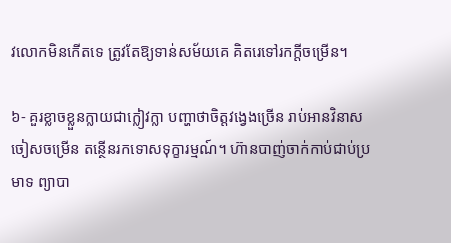វលោកមិនកើតទេ ត្រូវតែឱ្យទាន់សម័យគេ គិតរេទៅរកក្ដីចម្រើន។

៦- គួរខ្លាចខ្លួនក្លាយជាក្លៀវក្លា បញ្ហាថាចិត្តវង្វេងច្រើន រាប់អានវិនាសចៀសចម្រើន តន្ថើនរកទោសទុក្ខារម្មណ៍។ ហ៊ានបាញ់ចាក់កាប់ជាប់ប្រមាទ ព្យាបា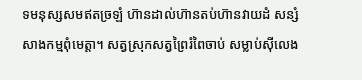ទមនុស្សសមឥតច្រឡំ ហ៊ានដាល់ហ៊ានតប់ហ៊ានវាយដំ សន្សំសាងកម្មពុំមេត្តា។ សត្វស្រុកសត្វព្រៃរំពៃចាប់ សម្លាប់ស៊ីលេង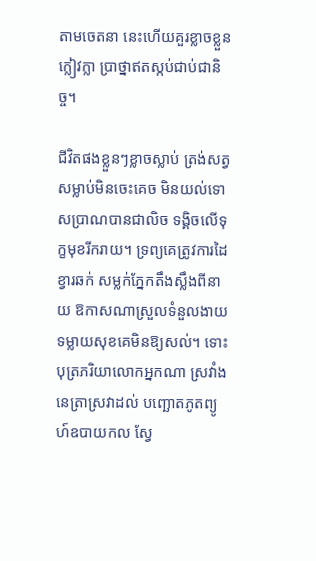តាមចេតនា នេះហើយគួរខ្លាចខ្លួនក្លៀវក្លា ប្រាថ្នាឥតស្កប់ជាប់ជានិច្ច។

ជីវិតផងខ្លួនៗខ្លាចស្លាប់ ត្រង់សត្វសម្លាប់មិនចេះគេច មិនយល់ទោសប្រាណបានជាលិច ទង្គិចលើទុក្ខមុខរីករាយ។ ទ្រព្យគេត្រូវការដៃខ្វារឆក់ សម្លក់ភ្នែកតឹងស្លឹងពីនាយ ឱកាសណាស្រួលទំនួលងាយ ទម្លាយសុខគេមិនឱ្យសល់។ ទោះបុត្រភរិយាលោកអ្នកណា ស្រវាំងនេត្រាស្រវាដល់ បញ្ឆោតភូតព្យូហ៍ឧបាយកល ស្វែ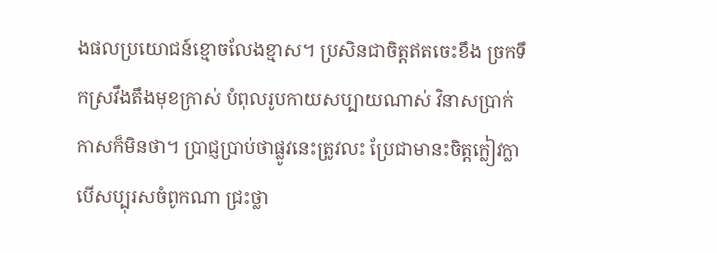ងផលប្រយោជន៍ខ្មោចលែងខ្មាស។ ប្រសិនជាចិត្តឥតចេះខឹង ច្រកទឹកស្រវឹងតឹងមុខក្រាស់ បំពុលរូបកាយសប្បាយណាស់ វិនាសប្រាក់កាសក៏មិនថា។ ប្រាជ្ញប្រាប់ថាផ្លូវនេះត្រូវលះ ប្រែជាមានះចិត្តក្លៀវក្លា បើសប្បុរសចំពូកណា ជ្រះថ្លា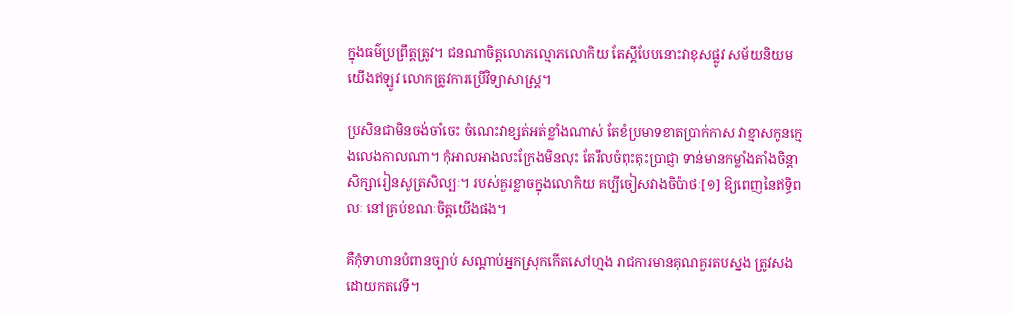ក្នុងធម៌ប្រព្រឹត្តត្រូវ។ ជនណាចិត្តលោភល្មោភលោកិយ តែស្ដីបែបនោះវាខុសផ្លូវ សម័យនិយមយើងឥឡូវ លោកត្រូវការប្រើវិទ្យាសាស្ត្រ។

ប្រសិនជាមិនចង់ចាំចេះ ចំណេះវាខ្សត់អត់ខ្លាំងណាស់ តែខំប្រមាទខាតប្រាក់កាស វាខ្មាសកូនក្មេងលេងកាលណា។ កុំអាលអាងលះក្រែងមិនលុះ តែរឹលចំពុះតុះប្រាជ្ញា ទាន់មានកម្លាំងតាំងចិន្ដា សិក្សារៀនសូត្រសិល្បៈ។ របស់គួរខ្លាចក្នុងលោកិយ គប្បីចៀសវាងចិប៉ាថៈ[១] ឱ្យពេញនៃឥទ្ធិពលៈ នៅគ្រប់ខណៈចិត្តយើងផង។

គឺកុំទាហានបំពានច្បាប់ សណ្ដាប់អ្នកស្រុកកើតសៅហ្មង រាជការមានគុណគួរតបស្នង ត្រូវសងដោយកតវេទី។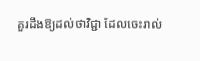គួរដឹងឱ្យដល់ថាវិជ្ជា ដែលចេះរាល់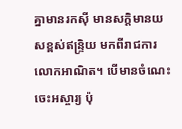គ្នាមានរកស៊ី មានសក្ដិមានយសខ្ពស់ឥន្ទ្រិយ មកពីរាជការលោកអាណិត។ បើមានចំណេះចេះអស្ចារ្យ ប៉ុ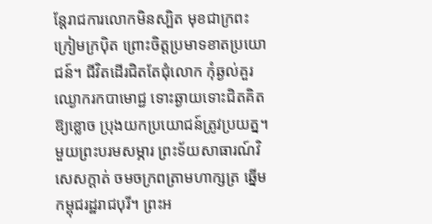ន្តែរាជការលោកមិនស្បិត មុខជាក្រពះក្រៀមក្រប៉ិត ព្រោះចិត្តប្រមាទខាតប្រយោជន៍។ ជីវិតដើរជិតតែជុំលោក កុំឆ្ងល់គួរឈ្ងោករកបាមោជ្ជ ទោះឆ្ងាយទោះជិតគិតឱ្យខ្លោច ប្រុងយកប្រយោជន៍ត្រូវប្រយត្ន។ មួយព្រះបរមសម្ភារ ព្រះទ័យសាធារណ៍វិសេសក្ដាត់ ចមចក្រពត្រាមហាក្សត្រ ឆ្នើមកម្ពុជរដ្ឋរាជបុរី។ ព្រះអ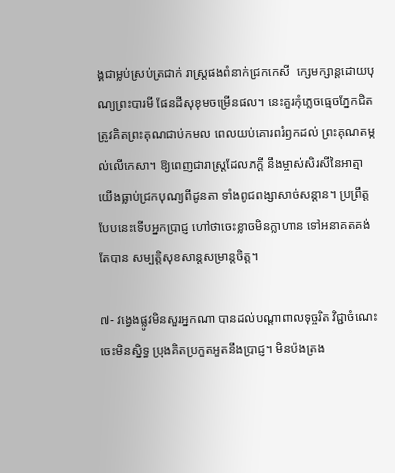ង្គជាម្លប់ស្រប់ត្រជាក់ រាស្ត្រផងពំនាក់ជ្រកកេសី  ក្សេមក្សាន្តដោយបុណ្យព្រះបារមី ផែនដីសុខុមចម្រើនផល។ នេះគួរកុំភ្លេចធ្មេចភ្នែកជិត ត្រូវគិតព្រះគុណជាប់កមល ពេលយប់គោរពរំឭកដល់ ព្រះគុណតម្កល់លើកេសា។ ឱ្យពេញជារាស្ត្រដែលភក្ដី នឹងម្ចាស់សិរសីនៃអាត្មា យើងធ្លាប់ជ្រកបុណ្យពីដូនតា ទាំងពូជពង្សាសាច់សន្ដាន។ ប្រព្រឹត្តបែបនេះទើបអ្នកប្រាជ្ញ ហៅថាចេះខ្លាចមិនក្លាហាន ទៅអនាគតគង់តែបាន សម្បត្តិសុខសាន្តសម្រាន្តចិត្ត។

៧- វង្វេងផ្លូវមិនសួរអ្នកណា បានដល់បណ្ដាពាលទុច្ចរិត វិជ្ជាចំណេះចេះមិនស្និទ្ធ ប្រុងគិតប្រកួតអួតនឹងប្រាជ្ញ។ មិនប៉ងត្រង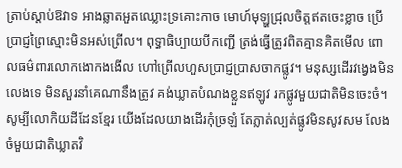ត្រាប់ស្ដាប់ឱវាទ អាងឆ្លាតអួតឈ្លោះទ្រគោះកាច មោហ៍មុឡ្ហជ្រុលចិត្តឥតចេះខ្លាច ប្រើប្រាជ្ញព្រៃស្មោះមិនអស់ព្រើល។ ពុទ្ធាធិប្បាយបីកញ្ជើ ត្រង់ធ្វើត្រូវពិតគ្មានគិតមើល ពោលធម៌ពារលោកងោកងងើល ហៅព្រើលហួសប្រាជ្ញប្រាសចាកផ្លូវ។ មនុស្សដើរវង្វេងមិនលេងទេ មិនសួរនាំគេណានឹងត្រូវ គង់ឃ្លាតបំណងខ្លួនឥឡូវ រកផ្លូវមួយជាតិមិនចេះចំ។ សូម្បីលោកិយដីដែនខ្មែរ យើងដែលយាងដើរកុំច្រឡំ តែភ្លាត់ល្បត់ផ្លូវមិនសូវសម លែងចំមួយជាតិឃ្លាតវិ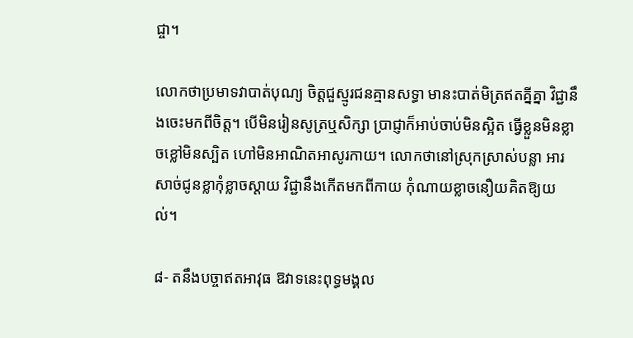ជ្ចា។

លោកថាប្រមាទវាបាត់បុណ្យ ចិត្តជួស្មូរជនគ្មានសទ្ធា មានះបាត់មិត្រឥតគ្នីគ្នា វិជ្ជានឹងចេះមកពីចិត្ត។ បើមិនរៀនសូត្រឬសិក្សា ប្រាជ្ញាក៏អាប់ចាប់មិនស្អិត ធ្វើខ្លួនមិនខ្លាចខ្លៅមិនស្បិត ហៅមិនអាណិតអាសូរកាយ។ លោកថានៅស្រុកស្រាស់បន្លា អារសាច់ជូនខ្លាកុំខ្លាចស្ដាយ វិជ្ជានឹងកើតមកពីកាយ កុំណាយខ្លាចនឿយគិតឱ្យយល់។

៨- តនឹងបច្ចាឥតអាវុធ ឱវាទនេះពុទ្ធមង្គល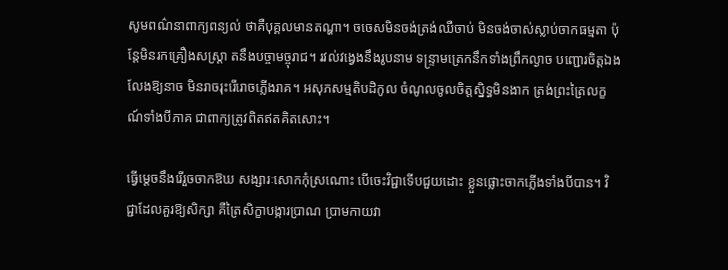សូមពណ៌នាពាក្យពន្យល់ ថាគឺបុគ្គលមានតណ្ហា។ ចចេសមិនចង់ត្រង់ឈឺចាប់ មិនចង់ចាស់ស្លាប់ចាកធម្មតា ប៉ុន្តែមិនរកគ្រឿងសស្ត្រា តនឹងបច្ចាមច្ចុរាជ។ រវល់វង្វេងនឹងរូបនាម ទន្ទ្រាមត្រេកនឹកទាំងព្រឹកល្ងាច បញ្ជោរចិត្តឯងលែងឱ្យនាច មិនរាចរុះរើរោចភ្លើងរាគ។ អសុភសម្មតិបដិកូល ចំណូលចូលចិត្តស្និទ្ធមិនងាក ត្រង់ព្រះត្រៃលក្ខណ៍ទាំងបីភាគ ជាពាក្យត្រូវពិតឥតគិតសោះ។

ធ្វើម្ដេចនឹងរើរួចចាកឱឃ សង្សារៈសោកកុំស្រណោះ បើចេះវិជ្ជាទើបជួយដោះ ខ្លួនផ្លោះចាកភ្លើងទាំងបីបាន។ វិជ្ជាដែលគួរឱ្យសិក្សា គឺត្រៃសិក្ខាបង្ការប្រាណ ប្រាមកាយវា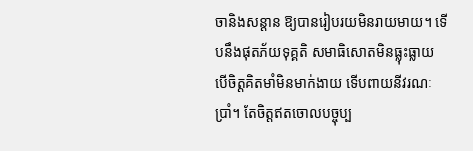ចានិងសន្ដាន ឱ្យបានរៀបរយមិនរាយមាយ។ ទើបនឹងផុតភ័យទុគ្គតិ សមាធិសោតមិនធ្លុះធ្លាយ បើចិត្តគិតមាំមិនមាក់ងាយ ទើបពាយនីវរណៈប្រាំ។ តែចិត្តឥតចោលបច្ចុប្ប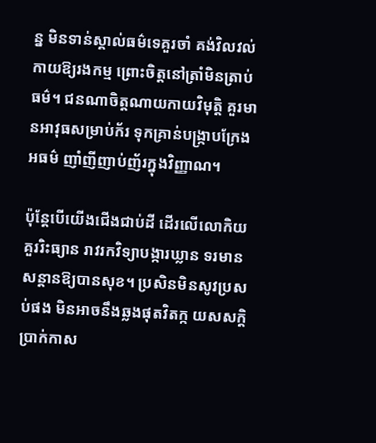ន្ន មិនទាន់ស្គាល់ធម៌ទេគួរចាំ គង់វិលវល់កាយឱ្យរងកម្ម ព្រោះចិត្តនៅត្រាំមិនត្រាប់ធម៌។ ជនណាចិត្តណាយកាយវិមុត្តិ គួរមានអាវុធសម្រាប់ក័រ ទុកគ្រាន់បង្ក្រាបក្រែងអធម៌ ញាំញីញាប់ញ័រក្នុងវិញ្ញាណ។

ប៉ុន្តែបើយើងជើងជាប់ដី ដើរលើលោកិយគួររិះធ្យាន រាវរកវិទ្យាបង្ការឃ្លាន ទរមានសន្ដានឱ្យបានសុខ។ ប្រសិនមិនសូវប្រសប់ផង មិនអាចនឹងឆ្លងផុតវិតក្ក យសសក្ដិប្រាក់កាស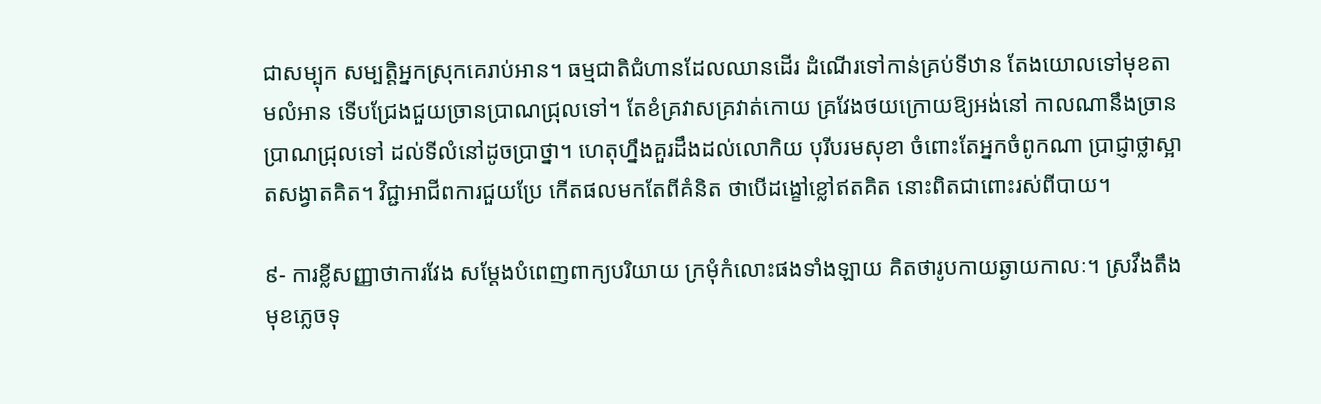ជាសម្បុក សម្បត្តិអ្នកស្រុកគេរាប់អាន។ ធម្មជាតិជំហានដែលឈានដើរ ដំណើរទៅកាន់គ្រប់ទីឋាន តែងយោលទៅមុខតាមលំអាន ទើបជ្រែងជួយច្រានប្រាណជ្រុលទៅ។ តែខំគ្រវាសគ្រវាត់កោយ គ្រវែងថយក្រោយឱ្យអង់នៅ កាលណានឹងច្រានប្រាណជ្រុលទៅ ដល់ទីលំនៅដូចប្រាថ្នា។ ហេតុហ្នឹងគួរដឹងដល់លោកិយ បុរីបរមសុខា ចំពោះតែអ្នកចំពូកណា ប្រាជ្ញាថ្លាស្អាតសង្វាតគិត។ វិជ្ជាអាជីពការជួយប្រែ កើតផលមកតែពីគំនិត ថាបើដង្ខៅខ្លៅឥតគិត នោះពិតជាពោះរស់ពីបាយ។

៩- ការខ្លីសញ្ញាថាការវែង សម្ដែងបំពេញពាក្យបរិយាយ ក្រមុំកំលោះផងទាំងឡាយ គិតថារូបកាយឆ្ងាយកាលៈ។ ស្រវឹងតឹងមុខភ្លេចទុ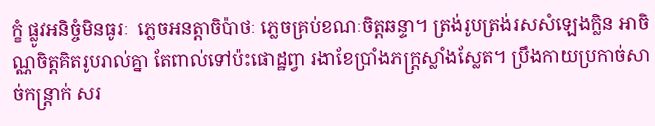ក្ខំ ផ្លូវអនិច្ចំមិនធូរៈ  ភ្លេចអនត្តាចិប៉ាថៈ ភ្លេចគ្រប់ខណៈចិត្តឆន្ទា។ ត្រង់រូបត្រង់រសសំឡេងក្លិន អាចិណ្ណចិត្តគិតរូបរាល់គ្នា តែពាល់ទៅប៉ះផោដ្ឋព្វា រងាខែប្រាំងភក្ដ្រស្លាំងស្លែត។ ប្រឹងកាយប្រកាច់សាច់កន្ត្រាក់ សរ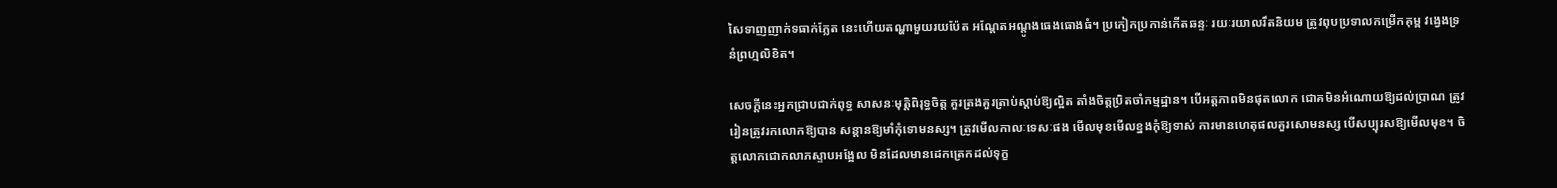សៃទាញញាក់ទធាក់ភ្លែត នេះហើយតណ្ហាមួយរយប៉ែត អណ្ដែតអណ្ដូងធេងធោងធំ។ ប្រកៀកប្រកាន់កើតឆន្ទៈ រយៈរយាលរឹតនិយម ត្រូវពុបប្រទាលកម្រើកគុម្ព វង្វេងទ្រនំព្រហ្មលិខិត។

សេចក្ដីនេះអ្នកជ្រាបជាក់ពុទ្ធ សាសនៈមុត្តិពិរុទ្ធចិត្ត គួរត្រងគួរត្រាប់ស្ដាប់ឱ្យល្អិត តាំងចិត្តប្រិតចាំកម្មដ្ឋាន។ បើអត្តភាពមិនផុតលោក ជោគមិនអំណោយឱ្យដល់ប្រាណ ត្រូវរៀនត្រូវរកលោកឱ្យបាន សន្ដានឱ្យមាំកុំទោមនស្ស។ ត្រូវមើលកាលៈទេសៈផង មើលមុខមើលខ្នងកុំឱ្យទាស់ ការមានហេតុផលគួរសោមនស្ស បើសប្បុរសឱ្យមើលមុខ។ ចិត្តលោកជោកលាភស្ទាបអង្អែល មិនដែលមានដេកត្រេកដល់ទុក្ខ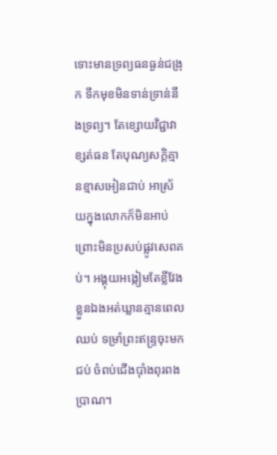ទោះមានទ្រព្យធនធ្ងន់ជង្រុក ទឹកមុខមិនទាន់ទ្រាន់នឹងទ្រព្យ។ តែខ្សោយវិជ្ជាវាខ្សត់ធន តែបុណ្យសក្ដិគ្មានខ្មាសអៀនជាប់ អាស្រ័យក្នុងលោកក៏មិនអាប់ ព្រោះមិនប្រសប់ផ្លូវសេពគប់។ អង្គុយអង្កៀមតែខ្លីវែង ខ្លួនឯងអត់ឃ្លានគ្មានពេលឈប់ ទម្រាំព្រះឥន្ទ្រចុះមកជប់ ចំពប់ជើងប៉ាំងពុរពងប្រាណ។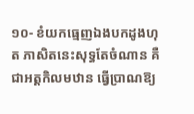១០- ខំយកធ្មេញឯងបកដូងហុត ភាសិតនេះសុទ្ធតែចំណាន គឺជាអត្តកិលមឋាន ធ្វើប្រាណឱ្យ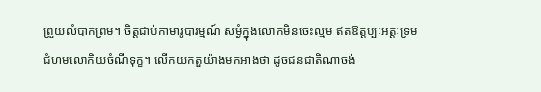ព្រួយលំបាកព្រម។ ចិត្តជាប់កាមារូបារម្មណ៍ សម្ងំក្នុងលោកមិនចេះល្មម ឥតឱត្តប្បៈអត្តៈទ្រម ជំហមលោកិយចំណីទុក្ខ។ លើកយកតួយ៉ាងមកអាងថា ដូចជនជាតិណាចង់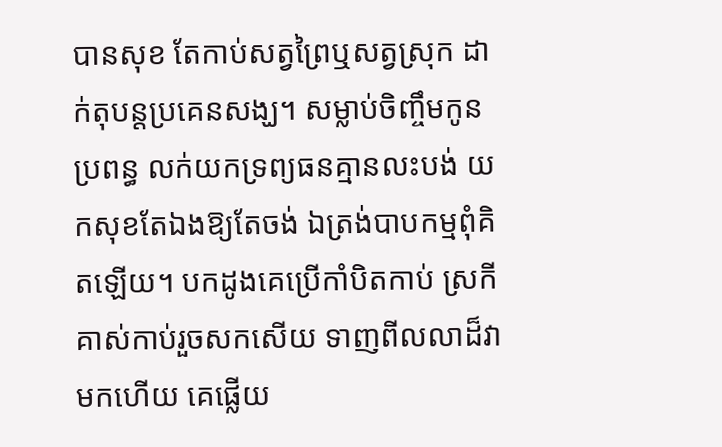បានសុខ តែកាប់សត្វព្រៃឬសត្វស្រុក ដាក់តុបន្តប្រគេនសង្ឃ។ សម្លាប់ចិញ្ចឹមកូនប្រពន្ធ លក់យកទ្រព្យធនគ្មានលះបង់ យកសុខតែឯងឱ្យតែចង់ ឯត្រង់បាបកម្មពុំគិតឡើយ។ បកដូងគេប្រើកាំបិតកាប់ ស្រកីគាស់កាប់រួចសកសើយ ទាញពីលលាដ៏វាមកហើយ គេផ្លើយ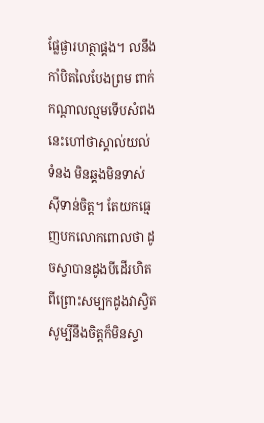ផ្លែផ្ងារហត្ថាផ្គង។ លនឹងកាំបិតលៃបែងព្រម ពាក់កណ្ដាលល្មមទើបសំពង នេះហៅថាស្គាល់យល់ទំនង មិនឆ្គងមិនទាស់ស៊ីទាន់ចិត្ត។ តែយកធ្មេញបកលោកពោលថា ដូចស្វាបានដូងបីដើរហិត ពីព្រោះសម្បកដូងវាស្វិត សូម្បីនឹងចិត្តក៏មិនស្ទា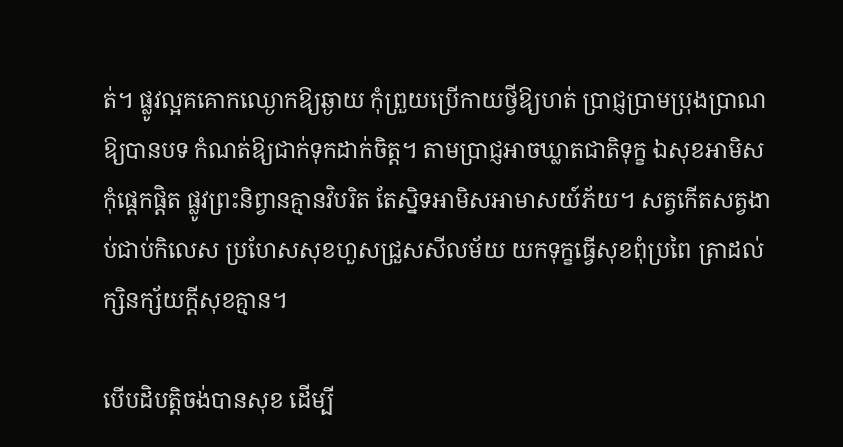ត់។ ផ្លូវល្អគគោកឈ្ងោកឱ្យឆ្ងាយ កុំព្រួយប្រើកាយថ្វីឱ្យហត់ ប្រាជ្ញប្រាមប្រុងប្រាណឱ្យបានបទ កំណត់ឱ្យជាក់ទុកដាក់ចិត្ត។ តាមប្រាជ្ញអាចឃ្លាតជាតិទុក្ខ ឯសុខអាមិសកុំផ្ដេកផ្ដិត ផ្លូវព្រះនិព្វានគ្មានវិបរិត តែស្និទអាមិសអាមាសយ៍ភ័យ។ សត្វកើតសត្វងាប់ជាប់កិលេស ប្រហែសសុខហួសជ្រួសសីលម័យ យកទុក្ខធ្វើសុខពុំប្រពៃ ត្រាដល់ក្សិនក្ស័យក្ដីសុខគ្មាន។

បើបដិបត្តិចង់បានសុខ ដើម្បី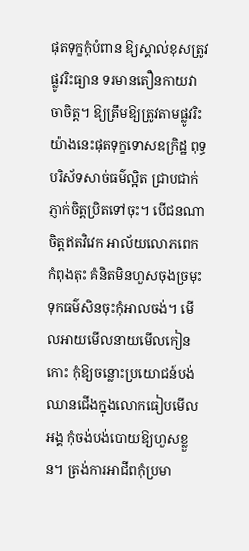ផុតទុក្ខកុំបំពាន ឱ្យស្គាល់ខុសត្រូវផ្លូវរិះធ្យាន ទរមានតឿនកាយវាចាចិត្ត។ ឱ្យត្រឹមឱ្យត្រូវតាមផ្លូវរិះ យ៉ាងនេះផុតទុក្ខទោសឧក្រិដ្ឋ ពុទ្ធបរិស័ទសាច់ធម៌ល្អិត ជ្រាបជាក់ភ្ញាក់ចិត្តប្រិតទៅចុះ។ បើជនណាចិត្តឥតវិវេក អាល័យលោភពេកកំពុងតុះ គំនិតមិនហួសចុងច្រមុះ ទុកធម៌សិនចុះកុំអាលចង់។ មើលអាយមើលនាយមើលកៀនកោះ កុំឱ្យចន្លោះប្រយោជន៍បង់ ឈានជើងក្នុងលោកធៀបមើលអង្គ កុំចង់បង់បោយឱ្យហួសខ្លួន។ ត្រង់ការអាជីពកុំប្រមា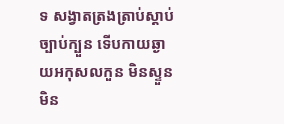ទ សង្វាតត្រងត្រាប់ស្ដាប់ច្បាប់ក្បួន ទើបកាយឆ្ងាយអកុសលកួន មិនស្ទួនមិន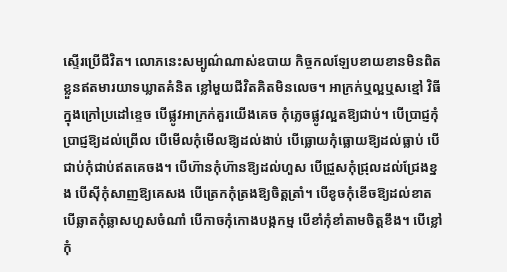ស្ទើរប្រើជីវិត។ លោភនេះសម្បូណ៌ណាស់ឧបាយ កិច្ចកលឡែបខាយខានមិនពិត ខ្លួនឥតមារយាទឃ្លាតគំនិត ខ្លៅមួយជីវិតគិតមិនលេច។ អាក្រក់ឬល្អឬសខ្មៅ វិធីក្នុងក្រៅប្រដៅខ្ទេច បើផ្លូវអាក្រក់គួរយើងគេច កុំភ្លេចផ្លូវល្អតឱ្យជាប់។ បើប្រាជ្ញកុំប្រាជ្ញឱ្យដល់ព្រើល បើមើលកុំមើលឱ្យដល់ងាប់ បើធ្លោយកុំធ្លោយឱ្យដល់ធ្លាប់ បើជាប់កុំជាប់ឥតគេចង។ បើហ៊ានកុំហ៊ានឱ្យដល់ហួស បើជ្រួសកុំជ្រុលដល់ជ្រែងខ្នង បើស៊ីកុំសាញឱ្យគេសង បើត្រេកកុំត្រងឱ្យចិត្តត្រាំ។ បើខូចកុំខើចឱ្យដល់ខាត បើឆ្លាតកុំឆ្លាសហួសចំណាំ បើកាចកុំកោងបង្កកម្ម បើខាំកុំខាំតាមចិត្តខឹង។ បើខ្លៅកុំ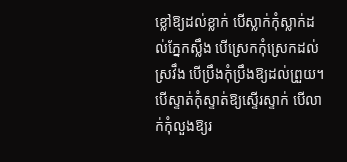ខ្លៅឱ្យដល់ខ្លាក់ បើស្លាក់កុំស្លាក់ដល់ភ្នែកស្លឹង បើស្រេកកុំស្រេកដល់ស្រវឹង បើប្រឹងកុំប្រឹងឱ្យដល់ព្រួយ។ បើស្ទាត់កុំស្ទាត់ឱ្យស្ទើរស្ទាក់ បើលាក់កុំលួងឱ្យរ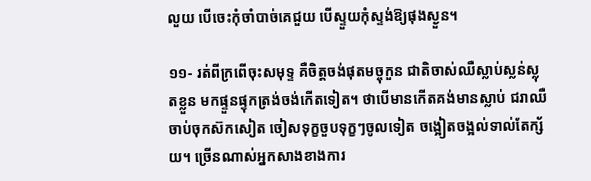លួយ បើចេះកុំចាំបាច់គេជួយ បើស្ទួយកុំស្ទង់ឱ្យផុងស្ងួន។

១១- រត់ពីក្រពើចុះសមុទ្ទ គឺចិត្តចង់ផុតមច្ចុកួន ជាតិចាស់ឈឺស្លាប់ស្លន់ស្លុតខ្លួន មកផ្ទួនផ្ទុកត្រង់ចង់កើតទៀត។ ថាបើមានកើតគង់មានស្លាប់ ជរាឈឺចាប់ចុកស៊កសៀត ចៀសទុក្ខចួបទុក្ខៗចូលទៀត ចង្អៀតចង្អល់ទាល់តែក្ស័យ។ ច្រើនណាស់អ្នកសាងខាងការ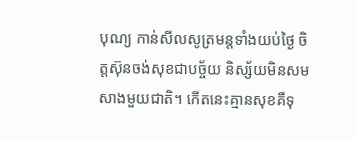បុណ្យ កាន់សីលសូត្រមន្តទាំងយប់ថ្ងៃ ចិត្តស៊ុនចង់សុខជាបច្ច័យ និស្ស័យមិនសមសាងមួយជាតិ។ កើតនេះគ្មានសុខគឺទុ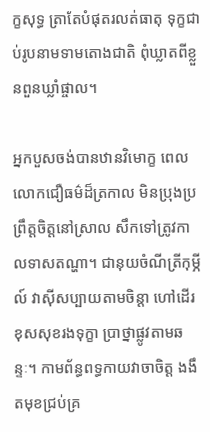ក្ខសុទ្ធ ត្រាតែបំផុតរលត់ធាតុ ទុក្ខជាប់រូបនាមទាមតោងជាតិ ពុំឃ្លាតពីខ្លួនពួនឃ្លាំផ្ចាល។

អ្នកបួសចង់បានឋានវិមោក្ខ ពេលលោកជឿធម៌ដ៏ត្រកាល មិនប្រុងប្រព្រឹត្តចិត្តនៅស្រាល សឹកទៅត្រូវកាលទាសតណ្ហា។ ជានុយចំណីត្រីកុម្ភីល៍ វាស៊ីសប្បាយតាមចិន្ដា ហៅដើរខុសសុខរងទុក្ខា ប្រាថ្នាផ្លូវតាមឆន្ទៈ។ កាមព័ន្ធពទ្ធកាយវាចាចិត្ត ងងឹតមុខជ្រប់គ្រ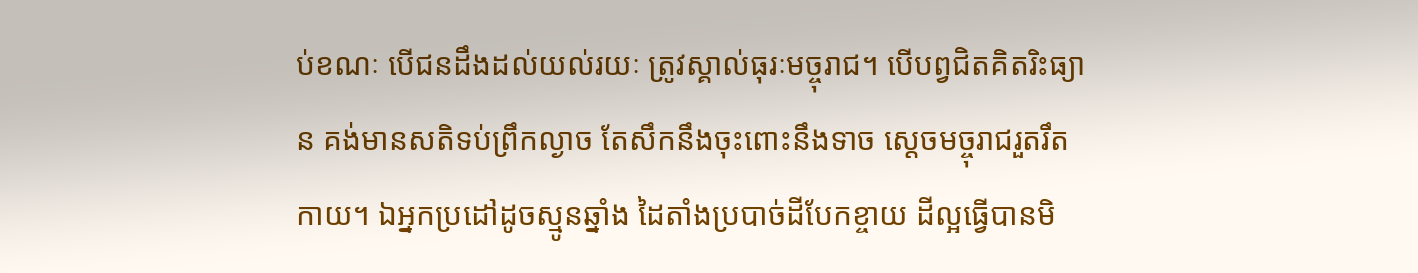ប់ខណៈ បើជនដឹងដល់យល់រយៈ ត្រូវស្គាល់ធុរៈមច្ចុរាជ។ បើបព្វជិតគិតរិះធ្យាន គង់មានសតិទប់ព្រឹកល្ងាច តែសឹកនឹងចុះពោះនឹងទាច ស្ដេចមច្ចុរាជរួតរឹតកាយ។ ឯអ្នកប្រដៅដូចស្មូនឆ្នាំង ដៃតាំងប្របាច់ដីបែកខ្ចាយ ដីល្អធ្វើបានមិ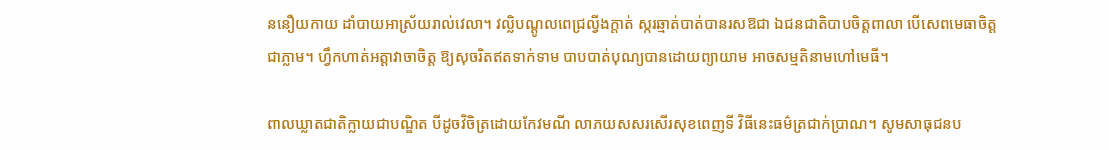ននឿយកាយ ដាំបាយអាស្រ័យរាល់វេលា។ វល្លិបណ្ដូលពេជ្រល្វីងក្ដាត់ ស្ករឆ្មាត់បាត់បានរសឱជា ឯជនជាតិបាបចិត្តពាលា បើសេពមេធាចិត្តជាភ្លាម។ ហ្វឹកហាត់អត្តាវាចាចិត្ត ឱ្យសុចរិតឥតទាក់ទាម បាបបាត់បុណ្យបានដោយព្យាយាម អាចសម្មតិនាមហៅមេធី។

ពាលឃ្លាតជាតិក្លាយជាបណ្ឌិត បីដូចវិចិត្រដោយកែវមណី លាភយសសរសើរសុខពេញទី វិធីនេះធម៌ត្រជាក់ប្រាណ។ សូមសាធុជនប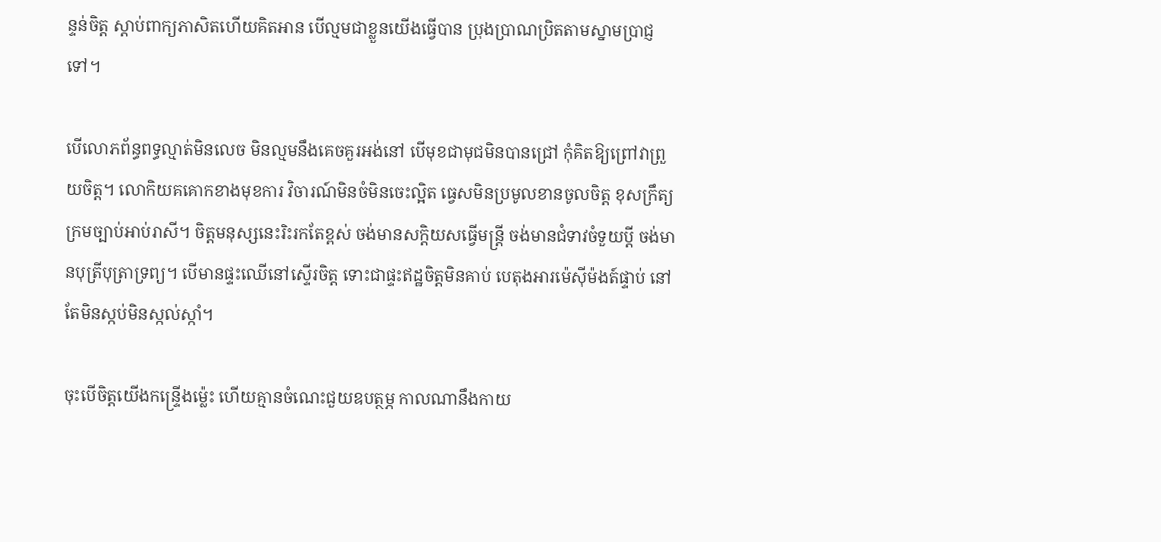ន្ទន់ចិត្ត ស្ដាប់ពាក្យភាសិតហើយគិតអាន បើល្មមជាខ្លួនយើងធ្វើបាន ប្រុងប្រាណប្រិតតាមស្នាមប្រាជ្ញទៅ។

បើលោភព័ន្ធពទ្ធល្មាត់មិនលេច មិនល្មមនឹងគេចគួរអង់នៅ បើមុខជាមុជមិនបានជ្រៅ កុំគិតឱ្យព្រៅវាព្រួយចិត្ត។ លោកិយគគោកខាងមុខការ វិចារណ៍មិនចំមិនចេះល្អិត ធ្វេសមិនប្រមូលខានចូលចិត្ត ខុសក្រឹត្យក្រមច្បាប់អាប់រាសី។ ចិត្តមនុស្សនេះរិះរកតែខ្ពស់ ចង់មានសក្ដិយសធ្វើមន្ត្រី ចង់មានជំទាវចំទួយប្ដី ចង់មានបុត្រីបុត្រាទ្រព្យ។ បើមានផ្ទះឈើនៅស្ទើរចិត្ត ទោះជាផ្ទះឥដ្ឋចិត្តមិនគាប់ បេតុងអារម៉េស៊ីម៉ងត៍ផ្ទាប់ នៅតែមិនស្កប់មិនស្កល់ស្កាំ។

ចុះបើចិត្តយើងកន្ទ្រើងម្ល៉េះ ហើយគ្មានចំណេះជួយឧបត្ថម្ភ កាលណានឹងកាយ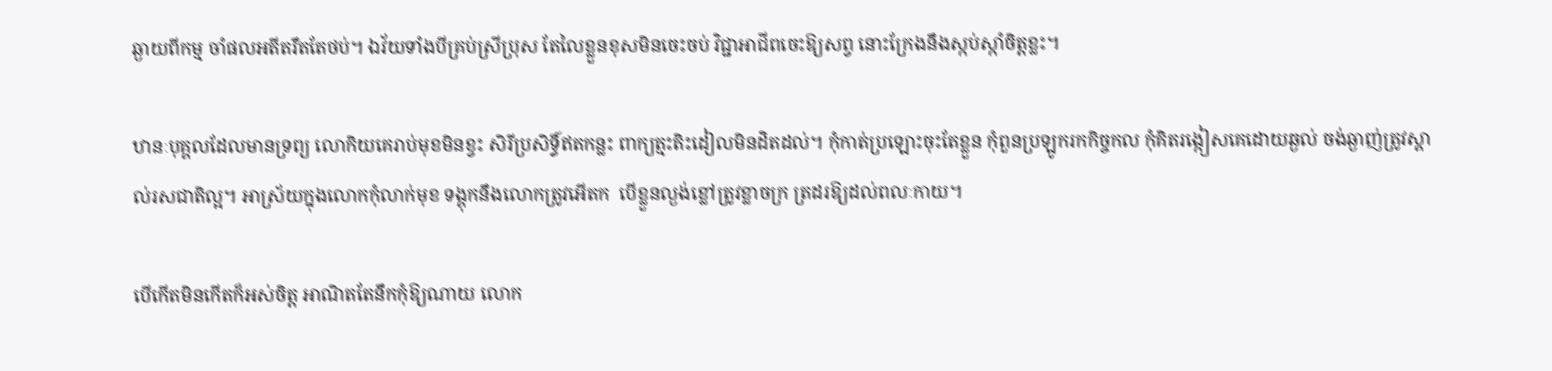ឆ្ងាយពីកម្ម ចាំផលអតីតរឹតតែថប់។ ឯវ័យទាំងបីគ្រប់ស្រីប្រុស តែលៃខ្លួនខុសមិនចេះចប់ វិជ្ជាអាជីពចេះឱ្យសព្វ នោះក្រែងនឹងស្កប់ស្កាំចិត្តខ្លះ។

ឋានៈបុគ្គលដែលមានទ្រព្យ លោកិយគេរាប់មុខមិនខ្វះ សិរីប្រសិទ្ធិ៍ឥតកន្លះ ពាក្យត្មះតិះដៀលមិនដិតដល់។ កុំកាត់ប្រឡោះចុះតែខ្លួន កុំពួនប្រឡូករកកិច្ចកល កុំគិតរង្កៀសគេដោយឆ្ងល់ ចង់ឆ្ងាញ់ត្រូវស្គាល់រសជាតិល្អ។ អាស្រ័យក្នុងលោកកុំលាក់មុខ ទង្គុកនឹងលោកត្រូវអើតក  បើខ្លួនល្ងង់ខ្លៅត្រូវខ្លាចក្រ ត្រដរឱ្យដល់ពលៈកាយ។

បើកើតមិនកើតក៏អស់ចិត្ត អាណិតតែនឹកកុំឱ្យណាយ លោក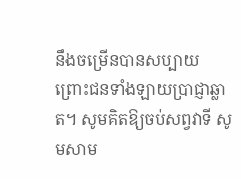នឹងចម្រើនបានសប្បាយ ព្រោះជនទាំងឡាយប្រាជ្ញាឆ្លាត។ សូមគិតឱ្យចប់សព្វវាទី សូមសាម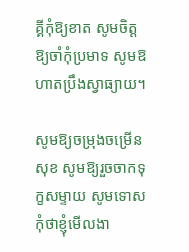គ្គីកុំឱ្យខាត សូមចិត្តឱ្យចាំកុំប្រមាទ សូមឱហាតប្រឹងស្វាធ្យាយ។

សូមឱ្យចម្រុងចម្រើនសុខ សូមឱ្យរួចចាកទុក្ខសម្ទាយ សូមទោសកុំថាខ្ញុំមើលងា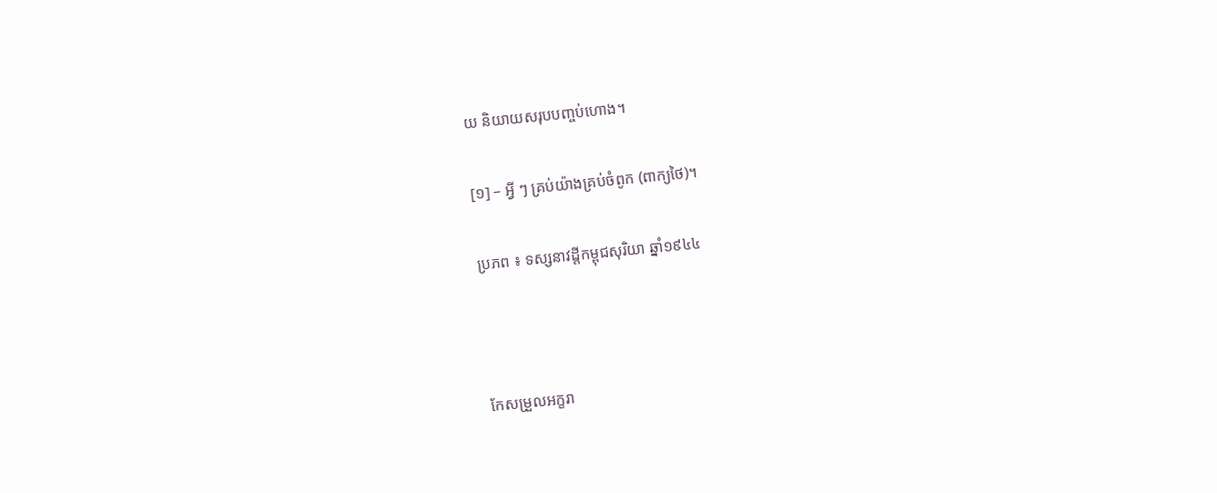យ និយាយសរុបបញ្ចប់ហោង។

[១] – អ្វី ៗ គ្រប់យ៉ាងគ្រប់ចំពូក (ពាក្យថៃ)។

ប្រភព ៖ ទស្សនាវដ្ដីកម្ពុជសុរិយា ឆ្នាំ១៩៤៤



កែសម្រួលអក្ខរា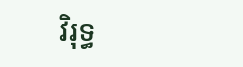វិរុទ្ធ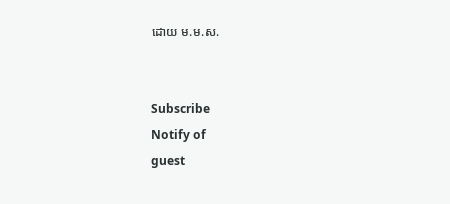ដោយ ម.ម.ស.


Subscribe
Notify of
guest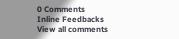0 Comments
Inline Feedbacks
View all comments